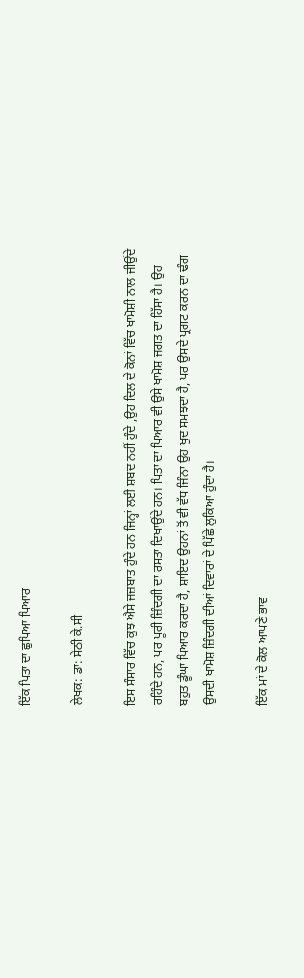ਇੱਕ ਪਿਤਾ ਦਾ ਛੁਪਿਆ ਪਿਆਰ

ਲੇਖਕ: ਡਾ: ਸੇਠੀ ਕੇ.ਸੀ

ਇਸ ਸੰਸਾਰ ਵਿੱਚ ਕੁਝ ਐਸੇ ਜਜ਼ਬਾਤ ਹੁੰਦੇ ਹਨ ਜਿਨ੍ਹਾਂ ਲਈ ਸ਼ਬਦ ਨਹੀਂ ਹੁੰਦੇ ,ਉਹ ਦਿਲ ਦੇ ਕੋਨਾਂ ਵਿੱਚ ਖਾਮੋਸ਼ੀ ਨਾਲ ਜੀਉਂਦੇ ਰਹਿੰਦੇ ਹਨ, ਪਰ ਪੂਰੀ ਜ਼ਿੰਦਗੀ ਦਾ ਰਸਤਾ ਦਿਖਾਉਂਦੇ ਹਨ। ਪਿਤਾ ਦਾ ਪਿਆਰ ਵੀ ਉਸੇ ਖਾਮੋਸ਼ ਜਗਤ ਦਾ ਹਿੱਸਾ ਹੈ। ਉਹ ਬਹੁਤ ਡੂੰਘਾ ਪਿਆਰ ਕਰਦਾ ਹੈ, ਸ਼ਾਇਦ ਉਹਨਾਂ ਤੋਂ ਵੀ ਵੱਧ ਜਿੰਨਾ ਉਹ ਖੁਦ ਸਮਝਦਾ ਹੈ, ਪਰ ਉਸਦੇ ਪ੍ਰਗਟ ਕਰਨ ਦਾ ਢੰਗ ਉਸਦੀ ਖਾਮੋਸ਼ ਜ਼ਿੰਦਗੀ ਦੀਆਂ ਦਿਵਾਰਾਂ ਦੇ ਪਿੱਛੇ ਲੁਕਿਆ ਹੁੰਦਾ ਹੈ।

ਇੱਕ ਮਾਂ ਦੇ ਕੋਲ ਆਪਣੇ ਭਾਵ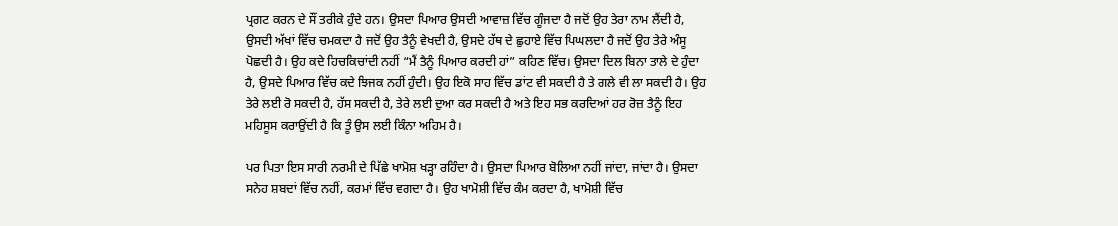ਪ੍ਰਗਟ ਕਰਨ ਦੇ ਸੌਂ ਤਰੀਕੇ ਹੁੰਦੇ ਹਨ। ਉਸਦਾ ਪਿਆਰ ਉਸਦੀ ਆਵਾਜ਼ ਵਿੱਚ ਗੂੰਜਦਾ ਹੈ ਜਦੋਂ ਉਹ ਤੇਰਾ ਨਾਮ ਲੈਂਦੀ ਹੈ, ਉਸਦੀ ਅੱਖਾਂ ਵਿੱਚ ਚਮਕਦਾ ਹੈ ਜਦੋਂ ਉਹ ਤੈਨੂੰ ਵੇਖਦੀ ਹੈ, ਉਸਦੇ ਹੱਥ ਦੇ ਛੁਹਾਏ ਵਿੱਚ ਪਿਘਲਦਾ ਹੈ ਜਦੋਂ ਉਹ ਤੇਰੇ ਅੰਸੂ ਪੋਛਦੀ ਹੈ। ਉਹ ਕਦੇ ਹਿਚਕਿਚਾਂਦੀ ਨਹੀਂ “ਮੈਂ ਤੈਨੂੰ ਪਿਆਰ ਕਰਦੀ ਹਾਂ” ਕਹਿਣ ਵਿੱਚ। ਉਸਦਾ ਦਿਲ ਬਿਨਾ ਤਾਲੇ ਦੇ ਹੁੰਦਾ ਹੈ, ਉਸਦੇ ਪਿਆਰ ਵਿੱਚ ਕਦੇ ਝਿਜਕ ਨਹੀਂ ਹੁੰਦੀ। ਉਹ ਇਕੋ ਸਾਹ ਵਿੱਚ ਡਾਂਟ ਵੀ ਸਕਦੀ ਹੈ ਤੇ ਗਲੇ ਵੀ ਲਾ ਸਕਦੀ ਹੈ। ਉਹ ਤੇਰੇ ਲਈ ਰੋ ਸਕਦੀ ਹੈ, ਹੱਸ ਸਕਦੀ ਹੈ, ਤੇਰੇ ਲਈ ਦੁਆ ਕਰ ਸਕਦੀ ਹੈ ਅਤੇ ਇਹ ਸਭ ਕਰਦਿਆਂ ਹਰ ਰੋਜ਼ ਤੈਨੂੰ ਇਹ ਮਹਿਸੂਸ ਕਰਾਉਂਦੀ ਹੈ ਕਿ ਤੂੰ ਉਸ ਲਈ ਕਿੰਨਾ ਅਹਿਮ ਹੈ।

ਪਰ ਪਿਤਾ ਇਸ ਸਾਰੀ ਨਰਮੀ ਦੇ ਪਿੱਛੇ ਖਾਮੋਸ਼ ਖੜ੍ਹਾ ਰਹਿੰਦਾ ਹੈ। ਉਸਦਾ ਪਿਆਰ ਬੋਲਿਆ ਨਹੀਂ ਜਾਂਦਾ, ਜਾਂਦਾ ਹੈ। ਉਸਦਾ ਸਨੇਹ ਸ਼ਬਦਾਂ ਵਿੱਚ ਨਹੀਂ, ਕਰਮਾਂ ਵਿੱਚ ਵਗਦਾ ਹੈ। ਉਹ ਖਾਮੋਸ਼ੀ ਵਿੱਚ ਕੰਮ ਕਰਦਾ ਹੈ, ਖਾਮੋਸ਼ੀ ਵਿੱਚ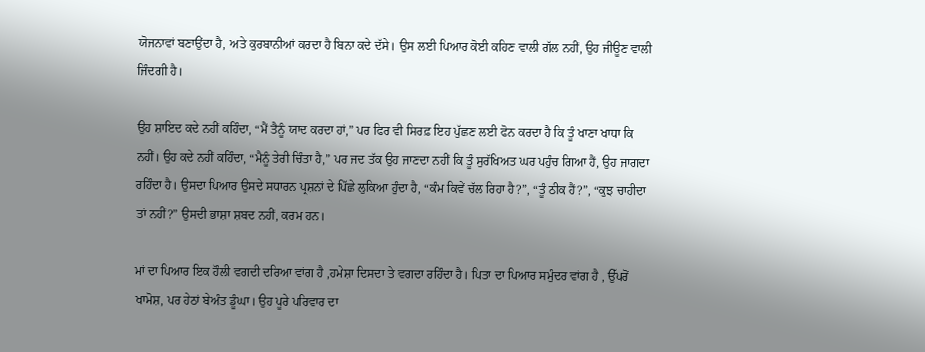ਯੋਜਨਾਵਾਂ ਬਣਾਉਂਦਾ ਹੈ, ਅਤੇ ਕੁਰਬਾਨੀਆਂ ਕਰਦਾ ਹੈ ਬਿਨਾ ਕਦੇ ਦੱਸੇ। ਉਸ ਲਈ ਪਿਆਰ ਕੋਈ ਕਹਿਣ ਵਾਲੀ ਗੱਲ ਨਹੀਂ, ਉਹ ਜੀਊਣ ਵਾਲੀ ਜਿੰਦਗੀ ਹੈ।

ਉਹ ਸ਼ਾਇਦ ਕਦੇ ਨਹੀਂ ਕਹਿੰਦਾ, “ਮੈਂ ਤੈਨੂੰ ਯਾਦ ਕਰਦਾ ਹਾਂ,” ਪਰ ਫਿਰ ਵੀ ਸਿਰਫ਼ ਇਹ ਪੁੱਛਣ ਲਈ ਫੋਨ ਕਰਦਾ ਹੈ ਕਿ ਤੂੰ ਖਾਣਾ ਖਾਧਾ ਕਿ ਨਹੀਂ। ਉਹ ਕਦੇ ਨਹੀਂ ਕਹਿੰਦਾ, “ਮੈਨੂੰ ਤੇਰੀ ਚਿੰਤਾ ਹੈ,” ਪਰ ਜਦ ਤੱਕ ਉਹ ਜਾਣਦਾ ਨਹੀਂ ਕਿ ਤੂੰ ਸੁਰੱਖਿਅਤ ਘਰ ਪਹੁੰਚ ਗਿਆ ਹੈਂ, ਉਹ ਜਾਗਦਾ ਰਹਿੰਦਾ ਹੈ। ਉਸਦਾ ਪਿਆਰ ਉਸਦੇ ਸਧਾਰਨ ਪ੍ਰਸ਼ਨਾਂ ਦੇ ਪਿੱਛੇ ਲੁਕਿਆ ਹੁੰਦਾ ਹੈ, “ਕੰਮ ਕਿਵੇਂ ਚੱਲ ਰਿਹਾ ਹੈ?”, “ਤੂੰ ਠੀਕ ਹੈਂ?”, “ਕੁਝ ਚਾਹੀਦਾ ਤਾਂ ਨਹੀਂ?” ਉਸਦੀ ਭਾਸ਼ਾ ਸ਼ਬਦ ਨਹੀਂ, ਕਰਮ ਹਨ।

ਮਾਂ ਦਾ ਪਿਆਰ ਇਕ ਹੌਲੀ ਵਗਦੀ ਦਰਿਆ ਵਾਂਗ ਹੈ ,ਹਮੇਸ਼ਾ ਦਿਸਦਾ ਤੇ ਵਗਦਾ ਰਹਿੰਦਾ ਹੈ। ਪਿਤਾ ਦਾ ਪਿਆਰ ਸਮੁੰਦਰ ਵਾਂਗ ਹੈ , ਉੱਪਰੋਂ ਖਾਮੋਸ਼, ਪਰ ਹੇਠਾਂ ਬੇਅੰਤ ਡੂੰਘਾ। ਉਹ ਪੂਰੇ ਪਰਿਵਾਰ ਦਾ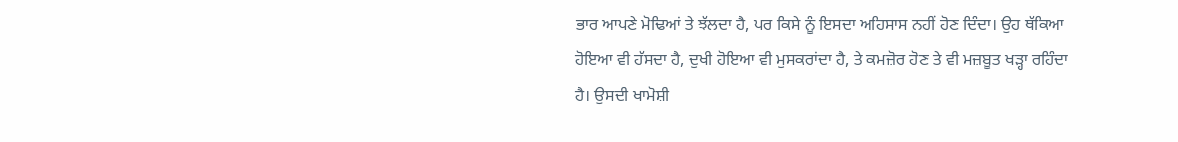ਭਾਰ ਆਪਣੇ ਮੋਢਿਆਂ ਤੇ ਝੱਲਦਾ ਹੈ, ਪਰ ਕਿਸੇ ਨੂੰ ਇਸਦਾ ਅਹਿਸਾਸ ਨਹੀਂ ਹੋਣ ਦਿੰਦਾ। ਉਹ ਥੱਕਿਆ ਹੋਇਆ ਵੀ ਹੱਸਦਾ ਹੈ, ਦੁਖੀ ਹੋਇਆ ਵੀ ਮੁਸਕਰਾਂਦਾ ਹੈ, ਤੇ ਕਮਜ਼ੋਰ ਹੋਣ ਤੇ ਵੀ ਮਜ਼ਬੂਤ ਖੜ੍ਹਾ ਰਹਿੰਦਾ ਹੈ। ਉਸਦੀ ਖਾਮੋਸ਼ੀ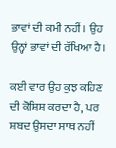ਭਾਵਾਂ ਦੀ ਕਮੀ ਨਹੀਂ। ਉਹ ਉਨ੍ਹਾਂ ਭਾਵਾਂ ਦੀ ਰੱਖਿਆ ਹੈ।

ਕਈ ਵਾਰ ਉਹ ਕੁਝ ਕਹਿਣ ਦੀ ਕੋਸ਼ਿਸ਼ ਕਰਦਾ ਹੈ, ਪਰ ਸ਼ਬਦ ਉਸਦਾ ਸਾਥ ਨਹੀਂ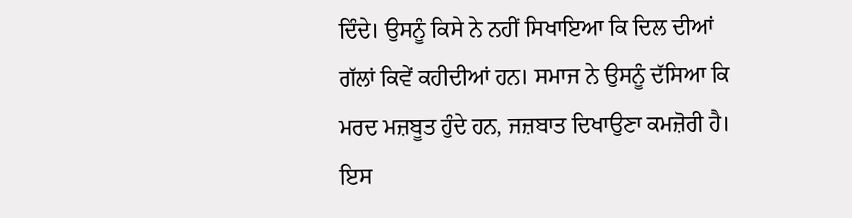ਦਿੰਦੇ। ਉਸਨੂੰ ਕਿਸੇ ਨੇ ਨਹੀਂ ਸਿਖਾਇਆ ਕਿ ਦਿਲ ਦੀਆਂ ਗੱਲਾਂ ਕਿਵੇਂ ਕਹੀਦੀਆਂ ਹਨ। ਸਮਾਜ ਨੇ ਉਸਨੂੰ ਦੱਸਿਆ ਕਿ ਮਰਦ ਮਜ਼ਬੂਤ ਹੁੰਦੇ ਹਨ, ਜਜ਼ਬਾਤ ਦਿਖਾਉਣਾ ਕਮਜ਼ੋਰੀ ਹੈ। ਇਸ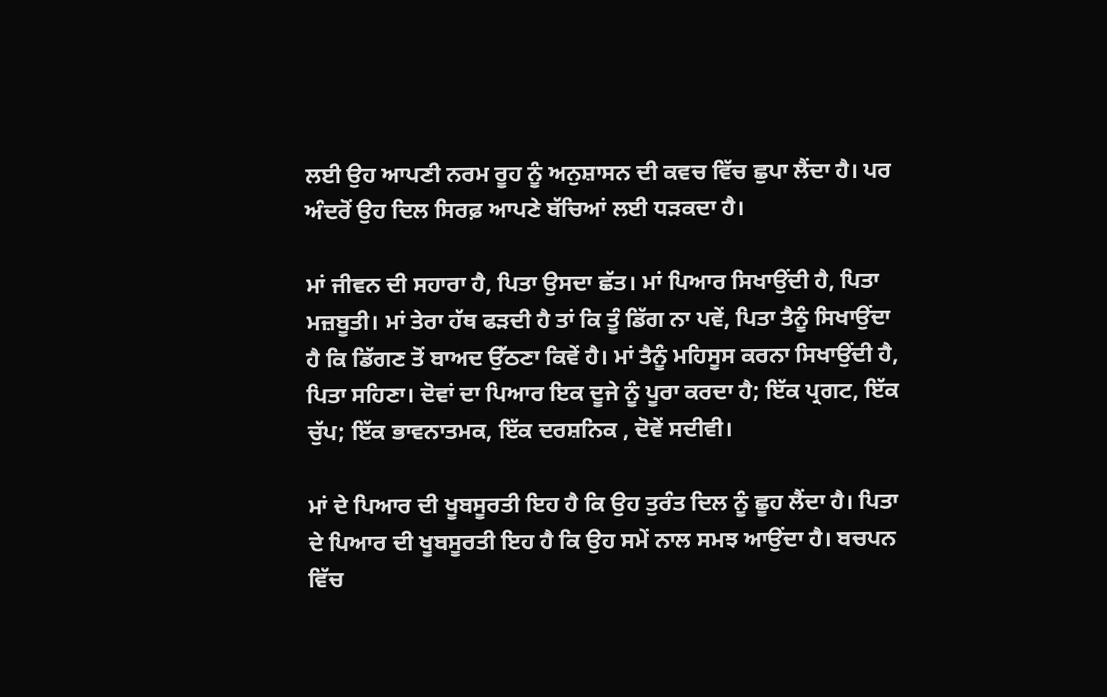ਲਈ ਉਹ ਆਪਣੀ ਨਰਮ ਰੂਹ ਨੂੰ ਅਨੁਸ਼ਾਸਨ ਦੀ ਕਵਚ ਵਿੱਚ ਛੁਪਾ ਲੈਂਦਾ ਹੈ। ਪਰ ਅੰਦਰੋਂ ਉਹ ਦਿਲ ਸਿਰਫ਼ ਆਪਣੇ ਬੱਚਿਆਂ ਲਈ ਧੜਕਦਾ ਹੈ।

ਮਾਂ ਜੀਵਨ ਦੀ ਸਹਾਰਾ ਹੈ, ਪਿਤਾ ਉਸਦਾ ਛੱਤ। ਮਾਂ ਪਿਆਰ ਸਿਖਾਉਂਦੀ ਹੈ, ਪਿਤਾ ਮਜ਼ਬੂਤੀ। ਮਾਂ ਤੇਰਾ ਹੱਥ ਫੜਦੀ ਹੈ ਤਾਂ ਕਿ ਤੂੰ ਡਿੱਗ ਨਾ ਪਵੇਂ, ਪਿਤਾ ਤੈਨੂੰ ਸਿਖਾਉਂਦਾ ਹੈ ਕਿ ਡਿੱਗਣ ਤੋਂ ਬਾਅਦ ਉੱਠਣਾ ਕਿਵੇਂ ਹੈ। ਮਾਂ ਤੈਨੂੰ ਮਹਿਸੂਸ ਕਰਨਾ ਸਿਖਾਉਂਦੀ ਹੈ, ਪਿਤਾ ਸਹਿਣਾ। ਦੋਵਾਂ ਦਾ ਪਿਆਰ ਇਕ ਦੂਜੇ ਨੂੰ ਪੂਰਾ ਕਰਦਾ ਹੈ; ਇੱਕ ਪ੍ਰਗਟ, ਇੱਕ ਚੁੱਪ; ਇੱਕ ਭਾਵਨਾਤਮਕ, ਇੱਕ ਦਰਸ਼ਨਿਕ , ਦੋਵੇਂ ਸਦੀਵੀ।

ਮਾਂ ਦੇ ਪਿਆਰ ਦੀ ਖੂਬਸੂਰਤੀ ਇਹ ਹੈ ਕਿ ਉਹ ਤੁਰੰਤ ਦਿਲ ਨੂੰ ਛੂਹ ਲੈਂਦਾ ਹੈ। ਪਿਤਾ ਦੇ ਪਿਆਰ ਦੀ ਖੂਬਸੂਰਤੀ ਇਹ ਹੈ ਕਿ ਉਹ ਸਮੇਂ ਨਾਲ ਸਮਝ ਆਉਂਦਾ ਹੈ। ਬਚਪਨ ਵਿੱਚ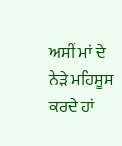ਅਸੀਂ ਮਾਂ ਦੇ ਨੇੜੇ ਮਹਿਸੂਸ ਕਰਦੇ ਹਾਂ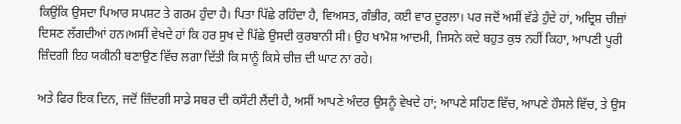ਕਿਉਂਕਿ ਉਸਦਾ ਪਿਆਰ ਸਪਸ਼ਟ ਤੇ ਗਰਮ ਹੁੰਦਾ ਹੈ। ਪਿਤਾ ਪਿੱਛੇ ਰਹਿੰਦਾ ਹੈ, ਵਿਅਸਤ, ਗੰਭੀਰ, ਕਈ ਵਾਰ ਦੂਰਲਾ। ਪਰ ਜਦੋਂ ਅਸੀਂ ਵੱਡੇ ਹੁੰਦੇ ਹਾਂ, ਅਦ੍ਰਿਸ਼ ਚੀਜ਼ਾਂ ਦਿਸਣ ਲੱਗਦੀਆਂ ਹਨ।ਅਸੀਂ ਵੇਖਦੇ ਹਾਂ ਕਿ ਹਰ ਸੁਖ ਦੇ ਪਿੱਛੇ ਉਸਦੀ ਕੁਰਬਾਨੀ ਸੀ। ਉਹ ਖਾਮੋਸ਼ ਆਦਮੀ, ਜਿਸਨੇ ਕਦੇ ਬਹੁਤ ਕੁਝ ਨਹੀਂ ਕਿਹਾ, ਆਪਣੀ ਪੂਰੀ ਜ਼ਿੰਦਗੀ ਇਹ ਯਕੀਨੀ ਬਣਾਉਣ ਵਿੱਚ ਲਗਾ ਦਿੱਤੀ ਕਿ ਸਾਨੂੰ ਕਿਸੇ ਚੀਜ਼ ਦੀ ਘਾਟ ਨਾ ਰਹੇ।

ਅਤੇ ਫਿਰ ਇਕ ਦਿਨ, ਜਦੋਂ ਜ਼ਿੰਦਗੀ ਸਾਡੇ ਸਬਰ ਦੀ ਕਸੌਟੀ ਲੈਂਦੀ ਹੈ, ਅਸੀਂ ਆਪਣੇ ਅੰਦਰ ਉਸਨੂੰ ਵੇਖਦੇ ਹਾਂ; ਆਪਣੇ ਸਹਿਣ ਵਿੱਚ, ਆਪਣੇ ਹੌਸਲੇ ਵਿੱਚ, ਤੇ ਉਸ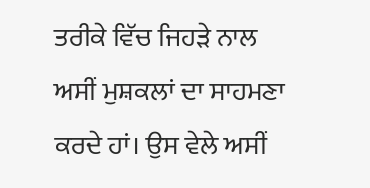ਤਰੀਕੇ ਵਿੱਚ ਜਿਹੜੇ ਨਾਲ ਅਸੀਂ ਮੁਸ਼ਕਲਾਂ ਦਾ ਸਾਹਮਣਾ ਕਰਦੇ ਹਾਂ। ਉਸ ਵੇਲੇ ਅਸੀਂ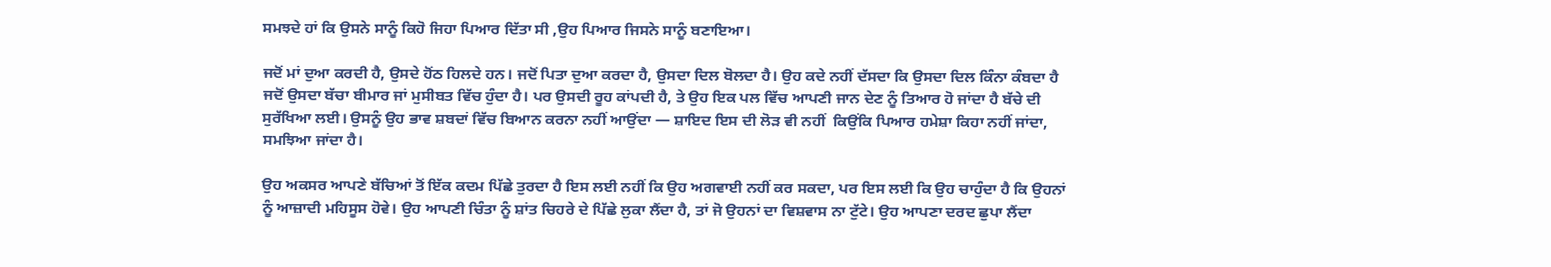ਸਮਝਦੇ ਹਾਂ ਕਿ ਉਸਨੇ ਸਾਨੂੰ ਕਿਹੋ ਜਿਹਾ ਪਿਆਰ ਦਿੱਤਾ ਸੀ ,ਉਹ ਪਿਆਰ ਜਿਸਨੇ ਸਾਨੂੰ ਬਣਾਇਆ।

ਜਦੋਂ ਮਾਂ ਦੁਆ ਕਰਦੀ ਹੈ, ਉਸਦੇ ਹੋਂਠ ਹਿਲਦੇ ਹਨ। ਜਦੋਂ ਪਿਤਾ ਦੁਆ ਕਰਦਾ ਹੈ, ਉਸਦਾ ਦਿਲ ਬੋਲਦਾ ਹੈ। ਉਹ ਕਦੇ ਨਹੀਂ ਦੱਸਦਾ ਕਿ ਉਸਦਾ ਦਿਲ ਕਿੰਨਾ ਕੰਬਦਾ ਹੈ ਜਦੋਂ ਉਸਦਾ ਬੱਚਾ ਬੀਮਾਰ ਜਾਂ ਮੁਸੀਬਤ ਵਿੱਚ ਹੁੰਦਾ ਹੈ। ਪਰ ਉਸਦੀ ਰੂਹ ਕਾਂਪਦੀ ਹੈ, ਤੇ ਉਹ ਇਕ ਪਲ ਵਿੱਚ ਆਪਣੀ ਜਾਨ ਦੇਣ ਨੂੰ ਤਿਆਰ ਹੋ ਜਾਂਦਾ ਹੈ ਬੱਚੇ ਦੀ ਸੁਰੱਖਿਆ ਲਈ। ਉਸਨੂੰ ਉਹ ਭਾਵ ਸ਼ਬਦਾਂ ਵਿੱਚ ਬਿਆਨ ਕਰਨਾ ਨਹੀਂ ਆਉਂਦਾ — ਸ਼ਾਇਦ ਇਸ ਦੀ ਲੋੜ ਵੀ ਨਹੀਂ  ਕਿਉਂਕਿ ਪਿਆਰ ਹਮੇਸ਼ਾ ਕਿਹਾ ਨਹੀਂ ਜਾਂਦਾ, ਸਮਝਿਆ ਜਾਂਦਾ ਹੈ।

ਉਹ ਅਕਸਰ ਆਪਣੇ ਬੱਚਿਆਂ ਤੋਂ ਇੱਕ ਕਦਮ ਪਿੱਛੇ ਤੁਰਦਾ ਹੈ ਇਸ ਲਈ ਨਹੀਂ ਕਿ ਉਹ ਅਗਵਾਈ ਨਹੀਂ ਕਰ ਸਕਦਾ, ਪਰ ਇਸ ਲਈ ਕਿ ਉਹ ਚਾਹੁੰਦਾ ਹੈ ਕਿ ਉਹਨਾਂ ਨੂੰ ਆਜ਼ਾਦੀ ਮਹਿਸੂਸ ਹੋਵੇ। ਉਹ ਆਪਣੀ ਚਿੰਤਾ ਨੂੰ ਸ਼ਾਂਤ ਚਿਹਰੇ ਦੇ ਪਿੱਛੇ ਲੁਕਾ ਲੈਂਦਾ ਹੈ, ਤਾਂ ਜੋ ਉਹਨਾਂ ਦਾ ਵਿਸ਼ਵਾਸ ਨਾ ਟੁੱਟੇ। ਉਹ ਆਪਣਾ ਦਰਦ ਛੁਪਾ ਲੈਂਦਾ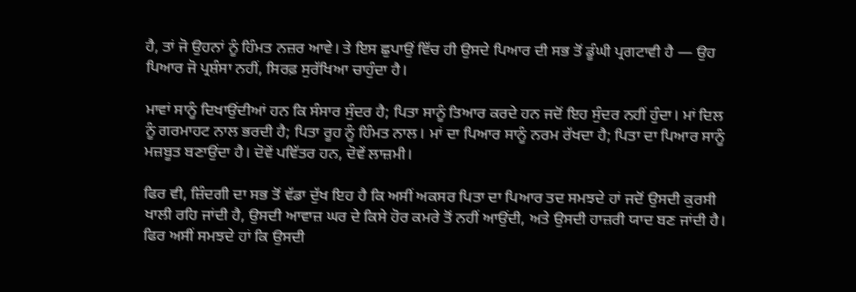ਹੈ, ਤਾਂ ਜੋ ਉਹਨਾਂ ਨੂੰ ਹਿੰਮਤ ਨਜ਼ਰ ਆਵੇ। ਤੇ ਇਸ ਛੁਪਾਉਂ ਵਿੱਚ ਹੀ ਉਸਦੇ ਪਿਆਰ ਦੀ ਸਭ ਤੋਂ ਡੂੰਘੀ ਪ੍ਰਗਟਾਵੀ ਹੈ — ਉਹ ਪਿਆਰ ਜੋ ਪ੍ਰਸ਼ੰਸਾ ਨਹੀਂ, ਸਿਰਫ਼ ਸੁਰੱਖਿਆ ਚਾਹੁੰਦਾ ਹੈ।

ਮਾਵਾਂ ਸਾਨੂੰ ਦਿਖਾਉਂਦੀਆਂ ਹਨ ਕਿ ਸੰਸਾਰ ਸੁੰਦਰ ਹੈ; ਪਿਤਾ ਸਾਨੂੰ ਤਿਆਰ ਕਰਦੇ ਹਨ ਜਦੋਂ ਇਹ ਸੁੰਦਰ ਨਹੀਂ ਹੁੰਦਾ। ਮਾਂ ਦਿਲ ਨੂੰ ਗਰਮਾਹਟ ਨਾਲ ਭਰਦੀ ਹੈ; ਪਿਤਾ ਰੂਹ ਨੂੰ ਹਿੰਮਤ ਨਾਲ। ਮਾਂ ਦਾ ਪਿਆਰ ਸਾਨੂੰ ਨਰਮ ਰੱਖਦਾ ਹੈ; ਪਿਤਾ ਦਾ ਪਿਆਰ ਸਾਨੂੰ ਮਜ਼ਬੂਤ ਬਣਾਉਂਦਾ ਹੈ। ਦੋਵੇਂ ਪਵਿੱਤਰ ਹਨ, ਦੋਵੇਂ ਲਾਜ਼ਮੀ।

ਫਿਰ ਵੀ, ਜ਼ਿੰਦਗੀ ਦਾ ਸਭ ਤੋਂ ਵੱਡਾ ਦੁੱਖ ਇਹ ਹੈ ਕਿ ਅਸੀਂ ਅਕਸਰ ਪਿਤਾ ਦਾ ਪਿਆਰ ਤਦ ਸਮਝਦੇ ਹਾਂ ਜਦੋਂ ਉਸਦੀ ਕੁਰਸੀ ਖਾਲੀ ਰਹਿ ਜਾਂਦੀ ਹੈ, ਉਸਦੀ ਆਵਾਜ਼ ਘਰ ਦੇ ਕਿਸੇ ਹੋਰ ਕਮਰੇ ਤੋਂ ਨਹੀਂ ਆਉਂਦੀ, ਅਤੇ ਉਸਦੀ ਹਾਜ਼ਰੀ ਯਾਦ ਬਣ ਜਾਂਦੀ ਹੈ। ਫਿਰ ਅਸੀਂ ਸਮਝਦੇ ਹਾਂ ਕਿ ਉਸਦੀ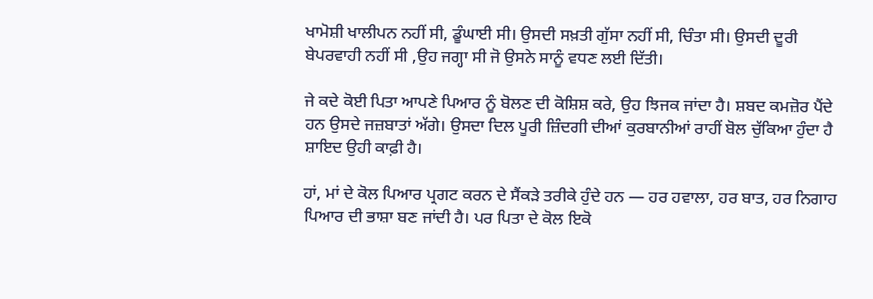ਖਾਮੋਸ਼ੀ ਖਾਲੀਪਨ ਨਹੀਂ ਸੀ, ਡੂੰਘਾਈ ਸੀ। ਉਸਦੀ ਸਖ਼ਤੀ ਗੁੱਸਾ ਨਹੀਂ ਸੀ, ਚਿੰਤਾ ਸੀ। ਉਸਦੀ ਦੂਰੀ ਬੇਪਰਵਾਹੀ ਨਹੀਂ ਸੀ ,ਉਹ ਜਗ੍ਹਾ ਸੀ ਜੋ ਉਸਨੇ ਸਾਨੂੰ ਵਧਣ ਲਈ ਦਿੱਤੀ।

ਜੇ ਕਦੇ ਕੋਈ ਪਿਤਾ ਆਪਣੇ ਪਿਆਰ ਨੂੰ ਬੋਲਣ ਦੀ ਕੋਸ਼ਿਸ਼ ਕਰੇ, ਉਹ ਝਿਜਕ ਜਾਂਦਾ ਹੈ। ਸ਼ਬਦ ਕਮਜ਼ੋਰ ਪੈਂਦੇ ਹਨ ਉਸਦੇ ਜਜ਼ਬਾਤਾਂ ਅੱਗੇ। ਉਸਦਾ ਦਿਲ ਪੂਰੀ ਜ਼ਿੰਦਗੀ ਦੀਆਂ ਕੁਰਬਾਨੀਆਂ ਰਾਹੀਂ ਬੋਲ ਚੁੱਕਿਆ ਹੁੰਦਾ ਹੈ ਸ਼ਾਇਦ ਉਹੀ ਕਾਫ਼ੀ ਹੈ।

ਹਾਂ, ਮਾਂ ਦੇ ਕੋਲ ਪਿਆਰ ਪ੍ਰਗਟ ਕਰਨ ਦੇ ਸੈਂਕੜੇ ਤਰੀਕੇ ਹੁੰਦੇ ਹਨ — ਹਰ ਹਵਾਲਾ, ਹਰ ਬਾਤ, ਹਰ ਨਿਗਾਹ ਪਿਆਰ ਦੀ ਭਾਸ਼ਾ ਬਣ ਜਾਂਦੀ ਹੈ। ਪਰ ਪਿਤਾ ਦੇ ਕੋਲ ਇਕੋ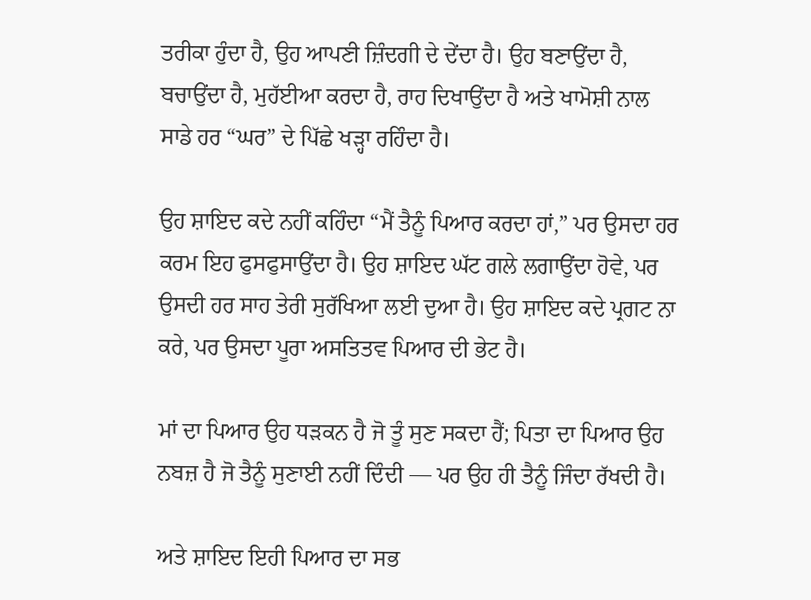ਤਰੀਕਾ ਹੁੰਦਾ ਹੈ, ਉਹ ਆਪਣੀ ਜ਼ਿੰਦਗੀ ਦੇ ਦੇਂਦਾ ਹੈ। ਉਹ ਬਣਾਉਂਦਾ ਹੈ, ਬਚਾਉਂਦਾ ਹੈ, ਮੁਹੱਈਆ ਕਰਦਾ ਹੈ, ਰਾਹ ਦਿਖਾਉਂਦਾ ਹੈ ਅਤੇ ਖਾਮੋਸ਼ੀ ਨਾਲ ਸਾਡੇ ਹਰ “ਘਰ” ਦੇ ਪਿੱਛੇ ਖੜ੍ਹਾ ਰਹਿੰਦਾ ਹੈ।

ਉਹ ਸ਼ਾਇਦ ਕਦੇ ਨਹੀਂ ਕਹਿੰਦਾ “ਮੈਂ ਤੈਨੂੰ ਪਿਆਰ ਕਰਦਾ ਹਾਂ,” ਪਰ ਉਸਦਾ ਹਰ ਕਰਮ ਇਹ ਫੁਸਫੁਸਾਉਂਦਾ ਹੈ। ਉਹ ਸ਼ਾਇਦ ਘੱਟ ਗਲੇ ਲਗਾਉਂਦਾ ਹੋਵੇ, ਪਰ ਉਸਦੀ ਹਰ ਸਾਹ ਤੇਰੀ ਸੁਰੱਖਿਆ ਲਈ ਦੁਆ ਹੈ। ਉਹ ਸ਼ਾਇਦ ਕਦੇ ਪ੍ਰਗਟ ਨਾ ਕਰੇ, ਪਰ ਉਸਦਾ ਪੂਰਾ ਅਸਤਿਤਵ ਪਿਆਰ ਦੀ ਭੇਟ ਹੈ।

ਮਾਂ ਦਾ ਪਿਆਰ ਉਹ ਧੜਕਨ ਹੈ ਜੋ ਤੂੰ ਸੁਣ ਸਕਦਾ ਹੈਂ; ਪਿਤਾ ਦਾ ਪਿਆਰ ਉਹ ਨਬਜ਼ ਹੈ ਜੋ ਤੈਨੂੰ ਸੁਣਾਈ ਨਹੀਂ ਦਿੰਦੀ — ਪਰ ਉਹ ਹੀ ਤੈਨੂੰ ਜਿੰਦਾ ਰੱਖਦੀ ਹੈ।

ਅਤੇ ਸ਼ਾਇਦ ਇਹੀ ਪਿਆਰ ਦਾ ਸਭ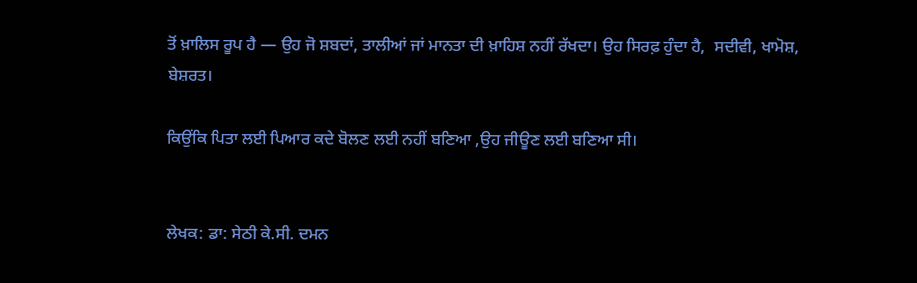ਤੋਂ ਖ਼ਾਲਿਸ ਰੂਪ ਹੈ — ਉਹ ਜੋ ਸ਼ਬਦਾਂ, ਤਾਲੀਆਂ ਜਾਂ ਮਾਨਤਾ ਦੀ ਖ਼ਾਹਿਸ਼ ਨਹੀਂ ਰੱਖਦਾ। ਉਹ ਸਿਰਫ਼ ਹੁੰਦਾ ਹੈ,  ਸਦੀਵੀ, ਖਾਮੋਸ਼, ਬੇਸ਼ਰਤ।

ਕਿਉਂਕਿ ਪਿਤਾ ਲਈ ਪਿਆਰ ਕਦੇ ਬੋਲਣ ਲਈ ਨਹੀਂ ਬਣਿਆ ,ਉਹ ਜੀਊਣ ਲਈ ਬਣਿਆ ਸੀ।


ਲੇਖਕ: ਡਾ: ਸੇਠੀ ਕੇ.ਸੀ. ਦਮਨ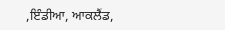,ਇੰਡੀਆ, ਆਕਲੈਂਡ,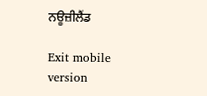ਨਊਜ਼ੀਲੈਂਡ

Exit mobile version